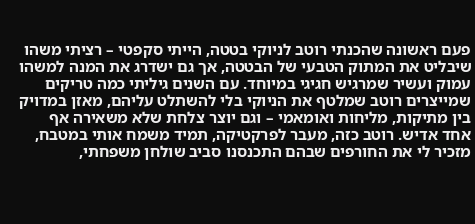פעם ראשונה שהכנתי רוטב לניוקי בטטה, הייתי סקפטי – רציתי משהו שיבליט את המתוק הטבעי של הבטטה, אך גם ישדרג את המנה למשהו עמוק ועשיר שמרגיש חגיגי במיוחד. עם השנים גיליתי כמה טריקים שמייצרים רוטב שמלטף את הניוקי בלי להשתלט עליהם, מאזן במדויק בין מתיקות, מליחות ואומאמי – וגם יוצר צלחת שלא משאירה אף אחד אדיש. רוטב כזה, מעבר לפרקטיקה, תמיד משמח אותי במטבח, מזכיר לי את החורפים שבהם התכנסנו סביב שולחן משפחתי,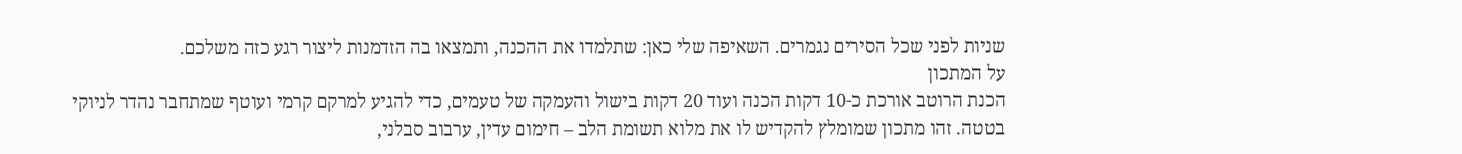שניות לפני שכל הסירים נגמרים. השאיפה שלי כאן: שתלמדו את ההכנה, ותמצאו בה הזדמנות ליצור רגע כזה משלכם.
על המתכון
הכנת הרוטב אורכת כ-10 דקות הכנה ועוד 20 דקות בישול והעמקה של טעמים, כדי להגיע למרקם קרמי ועוטף שמתחבר נהדר לניוקי בטטה. זהו מתכון שמומלץ להקדיש לו את מלוא תשומת הלב – חימום עדין, ערבוב סבלני,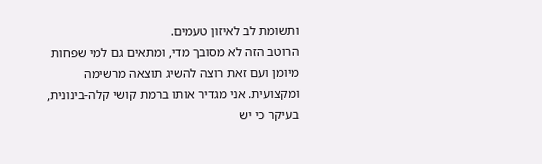ותשומת לב לאיזון טעמים.
הרוטב הזה לא מסובך מדי, ומתאים גם למי שפחות מיומן ועם זאת רוצה להשיג תוצאה מרשימה ומקצועית. אני מגדיר אותו ברמת קושי קלה-בינונית, בעיקר כי יש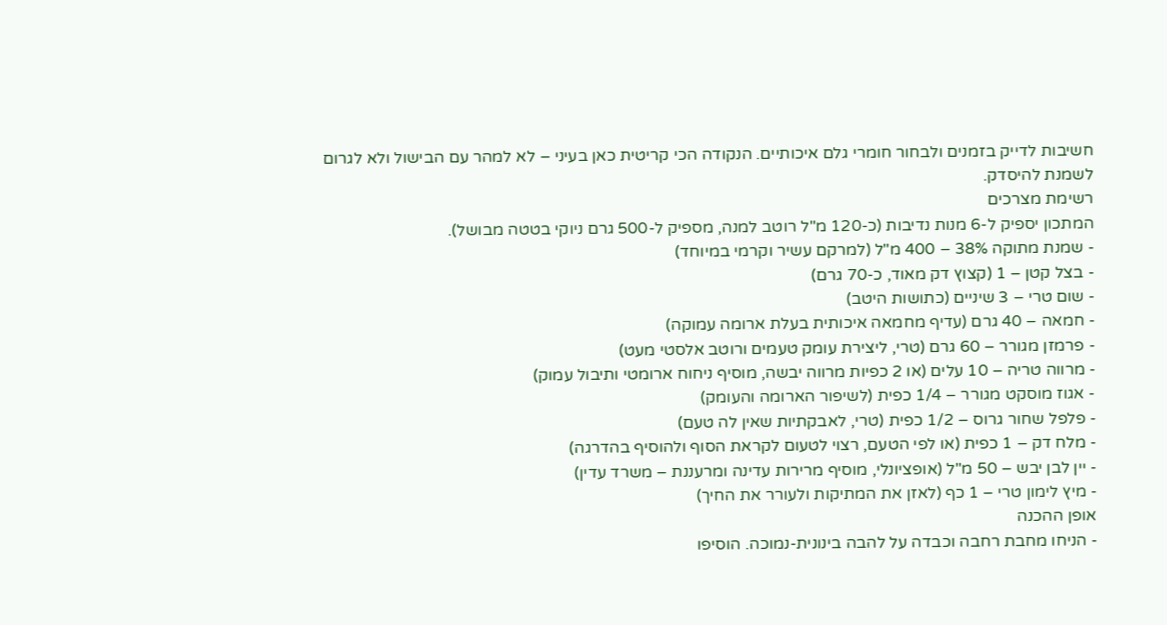חשיבות לדייק בזמנים ולבחור חומרי גלם איכותיים. הנקודה הכי קריטית כאן בעיני – לא למהר עם הבישול ולא לגרום לשמנת להיסדק.
רשימת מצרכים
המתכון יספיק ל-6 מנות נדיבות (כ-120 מ"ל רוטב למנה, מספיק ל-500 גרם ניוקי בטטה מבושל).
- שמנת מתוקה 38% – 400 מ"ל (למרקם עשיר וקרמי במיוחד)
- בצל קטן – 1 (קצוץ דק מאוד, כ-70 גרם)
- שום טרי – 3 שיניים (כתושות היטב)
- חמאה – 40 גרם (עדיף מחמאה איכותית בעלת ארומה עמוקה)
- פרמזן מגורר – 60 גרם (טרי, ליצירת עומק טעמים ורוטב אלסטי מעט)
- מרווה טריה – 10 עלים (או 2 כפיות מרווה יבשה, מוסיף ניחוח ארומטי ותיבול עמוק)
- אגוז מוסקט מגורר – 1/4 כפית (לשיפור הארומה והעומק)
- פלפל שחור גרוס – 1/2 כפית (טרי, לאבקתיות שאין לה טעם)
- מלח דק – 1 כפית (או לפי הטעם, רצוי לטעום לקראת הסוף ולהוסיף בהדרגה)
- יין לבן יבש – 50 מ"ל (אופציונלי, מוסיף מרירות עדינה ומרעננת – משרד עדין)
- מיץ לימון טרי – 1 כף (לאזן את המתיקות ולעורר את החיך)
אופן ההכנה
- הניחו מחבת רחבה וכבדה על להבה בינונית-נמוכה. הוסיפו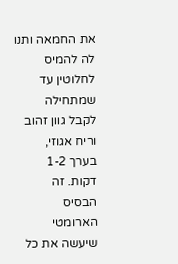את החמאה ותנו לה להמיס לחלוטין עד שמתחילה לקבל גוון זהוב וריח אגוזי, בערך 1-2 דקות. זה הבסיס הארומטי שיעשה את כל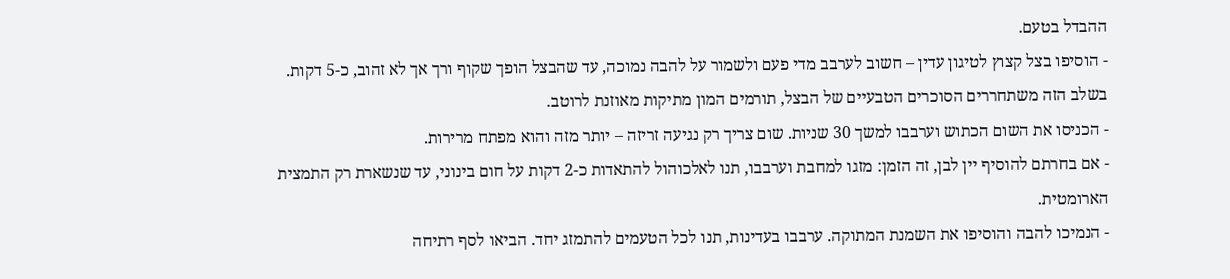ההבדל בטעם.
- הוסיפו בצל קצוץ לטיגון עדין – חשוב לערבב מדי פעם ולשמור על להבה נמוכה, עד שהבצל הופך שקוף ורך אך לא זהוב, כ-5 דקות. בשלב הזה משתחררים הסוכרים הטבעיים של הבצל, תורמים המון מתיקות מאוזנת לרוטב.
- הכניסו את השום הכתוש וערבבו למשך 30 שניות. שום צריך רק נגיעה זריזה – יותר מזה והוא מפתח מרירות.
- אם בחרתם להוסיף יין לבן, זה הזמן: מזגו למחבת וערבבו, תנו לאלכוהול להתאדות כ-2 דקות על חום בינוני, עד שנשארת רק התמצית הארומטית.
- הנמיכו להבה והוסיפו את השמנת המתוקה. ערבבו בעדינות, תנו לכל הטעמים להתמזג יחד. הביאו לסף רתיחה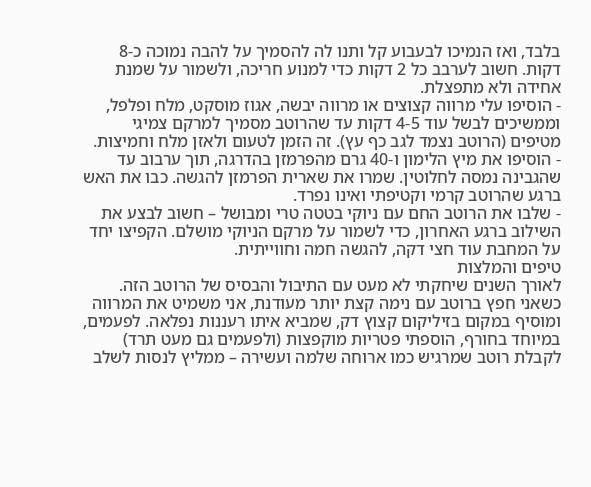בלבד, ואז הנמיכו לבעבוע קל ותנו לה להסמיך על להבה נמוכה כ-8 דקות. חשוב לערבב כל 2 דקות כדי למנוע חריכה, ולשמור על שמנת אחידה ולא מתפצלת.
- הוסיפו עלי מרווה קצוצים או מרווה יבשה, אגוז מוסקט, מלח ופלפל, וממשיכים לבשל עוד 4-5 דקות עד שהרוטב מסמיך למרקם צמיגי מטיפים (הרוטב נצמד לגב כף עץ). זה הזמן לטעום ולאזן מלח וחמיצות.
- הוסיפו את מיץ הלימון ו-40 גרם מהפרמזן בהדרגה, תוך ערבוב עד שהגבינה נמסה לחלוטין. שמרו את שארית הפרמזן להגשה. כבו את האש ברגע שהרוטב קרמי וקטיפתי ואינו נפרד.
- שלבו את הרוטב החם עם ניוקי בטטה טרי ומבושל – חשוב לבצע את השילוב ברגע האחרון, כדי לשמור על מרקם הניוקי מושלם. הקפיצו יחד על המחבת עוד חצי דקה, להגשה חמה וחווייתית.
טיפים והמלצות
לאורך השנים שיחקתי לא מעט עם התיבול והבסיס של הרוטב הזה. כשאני חפץ ברוטב עם נימה קצת יותר מעודנת, אני משמיט את המרווה ומוסיף במקום בזיליקום קצוץ דק, שמביא איתו רעננות נפלאה. לפעמים, במיוחד בחורף, הוספתי פטריות מוקפצות (ולפעמים גם מעט תרד) לקבלת רוטב שמרגיש כמו ארוחה שלמה ועשירה – ממליץ לנסות לשלב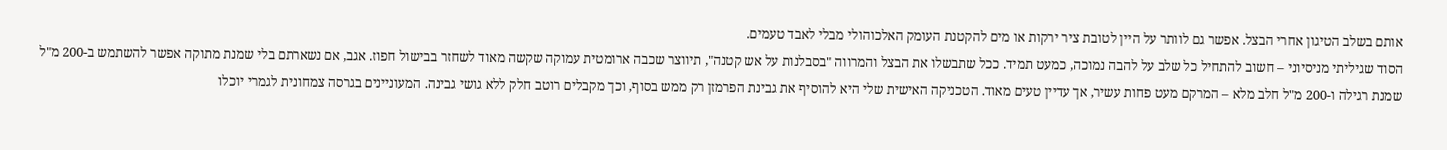אותם בשלב הטיגון אחרי הבצל. אפשר גם לוותר על היין לטובת ציר ירקות או מים להקטנת העומק האלכוהולי מבלי לאבד טעמים.
הסוד שגיליתי מניסיוני – חשוב להתחיל כל שלב על להבה נמוכה, כמעט תמיד. ככל שתבשלו את הבצל והמרווה "בסבלנות על אש קטנה", תיווצר שכבה ארומטית עמוקה שקשה מאוד לשחזר בבישול חפוז. אגב, אם נשארתם בלי שמנת מתוקה אפשר להשתמש ב-200 מ"ל שמנת רגילה ו-200 מ"ל חלב מלא – המרקם מעט פחות עשיר, אך עדיין טעים מאוד. הטכניקה האישית שלי היא להוסיף את גבינת הפרמזן רק ממש בסוף, וכך מקבלים רוטב חלק ללא גושי גבינה. המעוניינים בגרסה צמחונית לגמרי יוכלו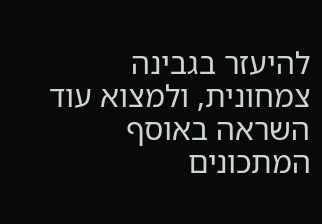להיעזר בגבינה צמחונית, ולמצוא עוד השראה באוסף המתכונים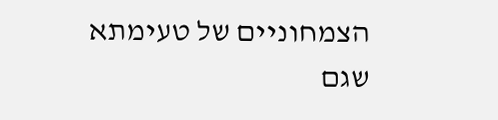הצמחוניים של טעימתא שגם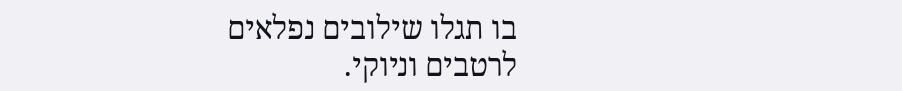בו תגלו שילובים נפלאים לרטבים וניוקי.